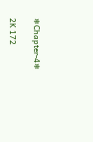❄Chapter-4❄

2K 172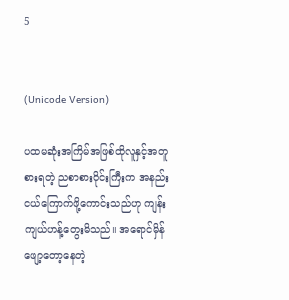5


(Unicode Version)

ပထမဆုံးအကြိမ်အဖြစ်ထိုလူနှင့်အတူစားရတဲ့ ညစာစားဝိုင်းကြီးက အနည်းငယ်ကြောက်ဖို့ကောင်းသည်ဟု ကျန်းကျယ်ဟန့်တွေးမိသည်။ အရောင်မှိန်ဖျော့တော့နေတဲ့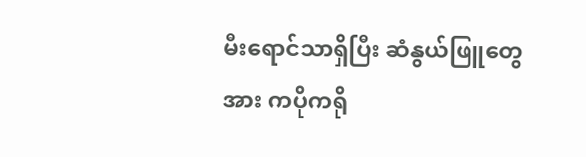မီးရောင်‌သာရှိပြီး ဆံနွယ်ဖြူတွေအား ကပိုကရို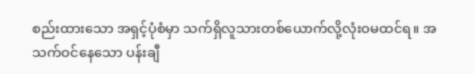စည်းထားသော အရှင့်ပုံစံမှာ သက်ရှိလူသားတစ်ယောက်လို့လုံးဝမထင်ရ။ အသက်ဝင်နေသော ပန်းချီ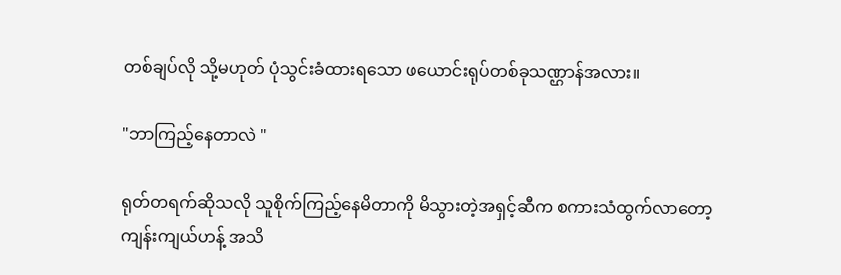တစ်ချပ်လို သို့‌မဟုတ် ပုံသွင်းခံထားရသော ‌‌ဖယောင်းရုပ်တစ်ခုသဏ္ဌာန်အလား။

"ဘာကြည့်နေတာလဲ "

ရုတ်တရက်ဆိုသလို သူစိုက်ကြည့်နေမိတာကို မိသွားတဲ့အရှင့်ဆီက စကားသံထွက်လာတော့ ကျန်းကျယ်ဟန့် အသိ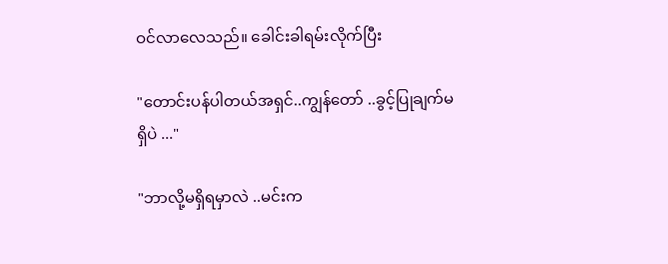ဝင်လာလေသည်။ ခေါင်းခါရမ်းလိုက်ပြီး

"တောင်းပန်ပါတယ်အရှင်..ကျွန်တော် ..ခွင့်ပြုချက်မရှိပဲ ..."

"ဘာလို့မရှိရမှာလဲ ..မင်းက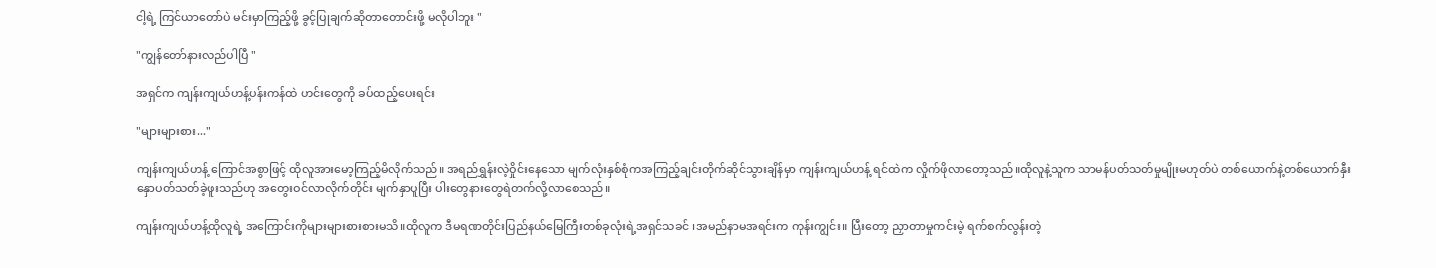ငါ့ရဲ့ ကြင်ယာတော်ပဲ မင်းမှာကြည့်ဖို့ ခွင့်ပြုချက်ဆိုတာတောင်းဖို့ မလိုပါဘူး "

"ကျွန်တော်နားလည်ပါပြီ "

အရှင်က ကျန်းကျယ်ဟန့်ပန်းကန်ထဲ ဟင်းတွေကို ခပ်ထည့်ပေးရင်း

"များများစား..."

ကျန်းကျယ်ဟန့် ကြောင်အစွာဖြင့် ထိုလူအားမော့ကြည့်မိလိုက်သည်။ အရည်ရွှန်းလဲ့ဝှိုင်းနေသော မျက်လုံးနှစ်စုံကအကြည့်ချင်းတိုက်ဆိုင်သွားချိန်မှာ ကျန်းကျယ်ဟန့် ရင်ထဲက လှိုက်ဖိုလာတော့သည်။ထိုလူနဲ့သူက သာမန်ပတ်သတ်မှုမျိုးမဟုတ်ပဲ တစ်ယောက်နဲ့တစ်ယောက်နှီးနှောပတ်သတ်ခဲ့ဖူးသည်ဟု အတွေးဝင်လာလိုက်တိုင်း မျက်နှာပူပြီး ပါးတွေနားတွေရဲတက်လို့လာစေသည်။

ကျန်းကျယ်ဟန့်ထိုလူရဲ့ အကြောင်းကိုများများစားစားမသိ။ထိုလူက ဒီမရဏတိုင်းပြည်နယ်မြေကြီးတစ်ခုလုံးရဲ့အရှင်သခင် ၊အမည်နာမအရင်းက ကုန်းကျွင်း။ ပြီးတော့ ညှာတာမှုကင်းမဲ့ ရက်စက်လွန်းတဲ့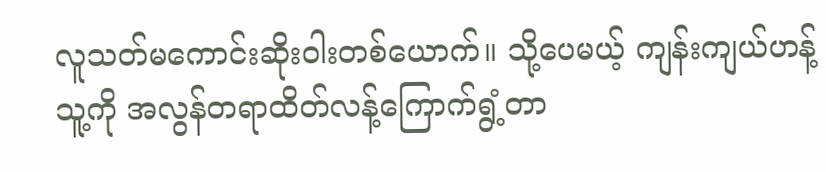လူသတ်မကောင်းဆိုးဝါးတစ်ယောက်။ သို့ပေမယ့် ကျန်းကျယ်ဟန့် သူ့ကို အလွန်တရာထိတ်လန့်ကြောက်ရွံ့တာ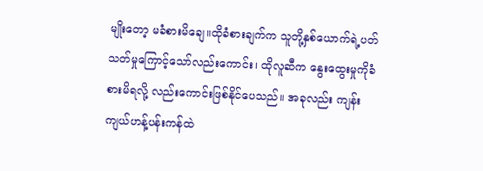မျိုးတော့ မခံစားမိချေ။ထိုခံစားချက်က သူတို့နှစ်ယောက်ရဲ့ပတ်သတ်မှုကြောင့်သော်လည်းကောင်း၊ ထိုလူဆီက ‌နွေးထွေးမှုကိုခံစားမိရလို့ လည်းကောင်းဖြစ်‌နိုင်ပေသည်။ အခုလည်း ကျန်းကျယ်ဟန့်ပန်းကန်ထဲ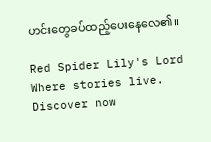ဟင်း‌တွေခပ်ထည့်ပေးနေလေ၏။

Red Spider Lily's Lord Where stories live. Discover now